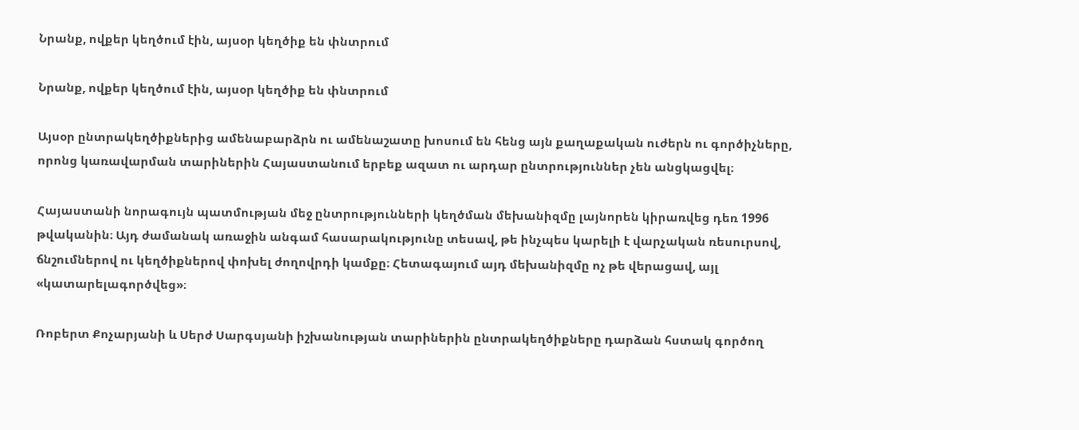Նրանք, ովքեր կեղծում էին, այսօր կեղծիք են փնտրում

Նրանք, ովքեր կեղծում էին, այսօր կեղծիք են փնտրում

Այսօր ընտրակեղծիքներից ամենաբարձրն ու ամենաշատը խոսում են հենց այն քաղաքական ուժերն ու գործիչները, որոնց կառավարման տարիներին Հայաստանում երբեք ազատ ու արդար ընտրություններ չեն անցկացվել։

Հայաստանի նորագույն պատմության մեջ ընտրությունների կեղծման մեխանիզմը լայնորեն կիրառվեց դեռ 1996 թվականին։ Այդ ժամանակ առաջին անգամ հասարակությունը տեսավ, թե ինչպես կարելի է վարչական ռեսուրսով, ճնշումներով ու կեղծիքներով փոխել ժողովրդի կամքը։ Հետագայում այդ մեխանիզմը ոչ թե վերացավ, այլ «կատարելագործվեց»։

Ռոբերտ Քոչարյանի և Սերժ Սարգսյանի իշխանության տարիներին ընտրակեղծիքները դարձան հստակ գործող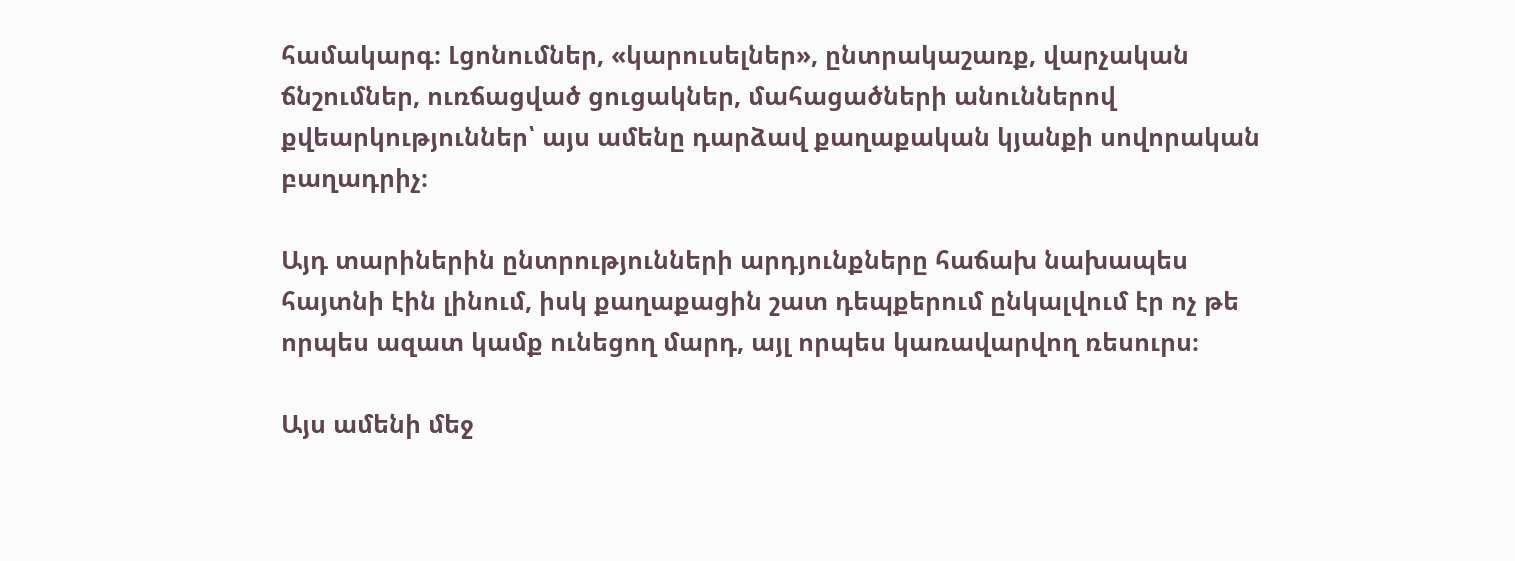համակարգ։ Լցոնումներ, «կարուսելներ», ընտրակաշառք, վարչական ճնշումներ, ուռճացված ցուցակներ, մահացածների անուններով քվեարկություններ՝ այս ամենը դարձավ քաղաքական կյանքի սովորական բաղադրիչ։

Այդ տարիներին ընտրությունների արդյունքները հաճախ նախապես հայտնի էին լինում, իսկ քաղաքացին շատ դեպքերում ընկալվում էր ոչ թե որպես ազատ կամք ունեցող մարդ, այլ որպես կառավարվող ռեսուրս։

Այս ամենի մեջ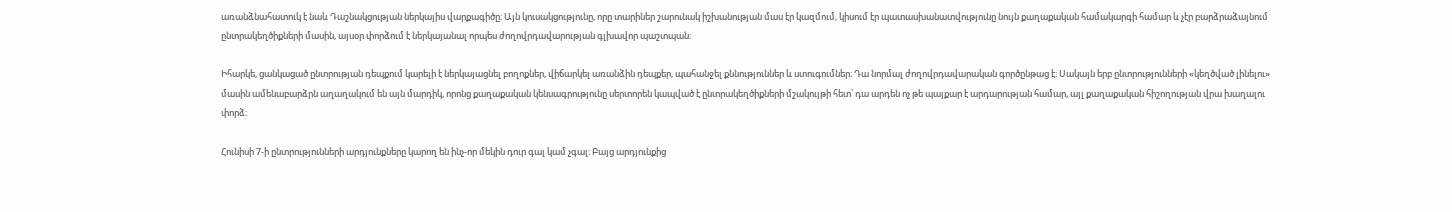առանձնահատուկ է նաև Դաշնակցության ներկայիս վարքագիծը։ Այն կուսակցությունը, որը տարիներ շարունակ իշխանության մաս էր կազմում, կիսում էր պատասխանատվությունը նույն քաղաքական համակարգի համար և չէր բարձրաձայնում ընտրակեղծիքների մասին, այսօր փորձում է ներկայանալ որպես ժողովրդավարության գլխավոր պաշտպան։

Իհարկե, ցանկացած ընտրության դեպքում կարելի է ներկայացնել բողոքներ, վիճարկել առանձին դեպքեր, պահանջել քննություններ և ստուգումներ։ Դա նորմալ ժողովրդավարական գործընթաց է։ Սակայն երբ ընտրությունների «կեղծված լինելու» մասին ամենաբարձրն աղաղակում են այն մարդիկ, որոնց քաղաքական կենսագրությունը սերտորեն կապված է ընտրակեղծիքների մշակույթի հետ՝ դա արդեն ոչ թե պայքար է արդարության համար, այլ քաղաքական հիշողության վրա խաղալու փորձ։

Հունիսի 7-ի ընտրությունների արդյունքները կարող են ինչ-որ մեկին դուր գալ կամ չգալ։ Բայց արդյունքից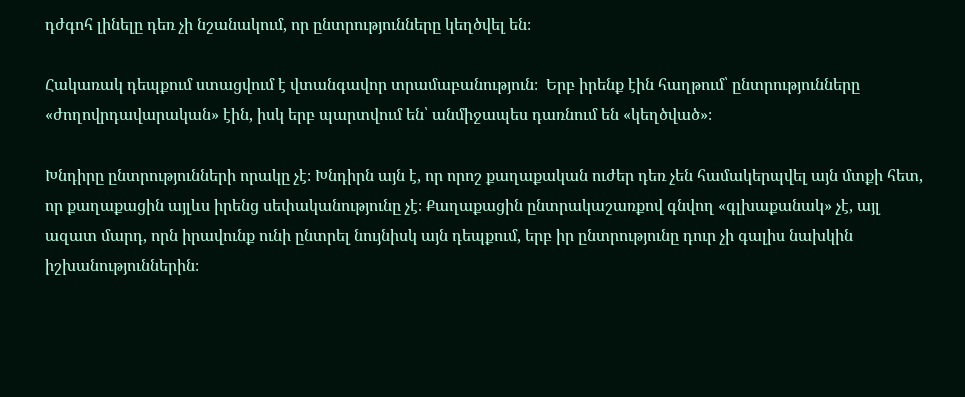դժգոհ լինելը դեռ չի նշանակում, որ ընտրությունները կեղծվել են։

Հակառակ դեպքում ստացվում է վտանգավոր տրամաբանություն։  Երբ իրենք էին հաղթում՝ ընտրությունները «ժողովրդավարական» էին, իսկ երբ պարտվում են՝ անմիջապես դառնում են «կեղծված»։

Խնդիրը ընտրությունների որակը չէ։ Խնդիրն այն է, որ որոշ քաղաքական ուժեր դեռ չեն համակերպվել այն մտքի հետ, որ քաղաքացին այլևս իրենց սեփականությունը չէ։ Քաղաքացին ընտրակաշառքով գնվող «գլխաքանակ» չէ, այլ ազատ մարդ, որն իրավունք ունի ընտրել նույնիսկ այն դեպքում, երբ իր ընտրությունը դուր չի գալիս նախկին իշխանություններին։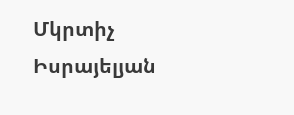Մկրտիչ Իսրայելյան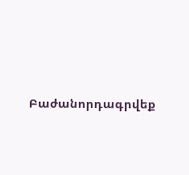Բաժանորդագրվեք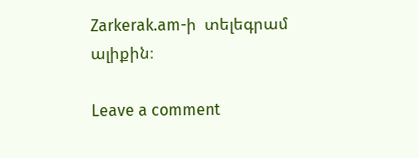Zarkerak.am-ի  տելեգրամ ալիքին։

Leave a comment